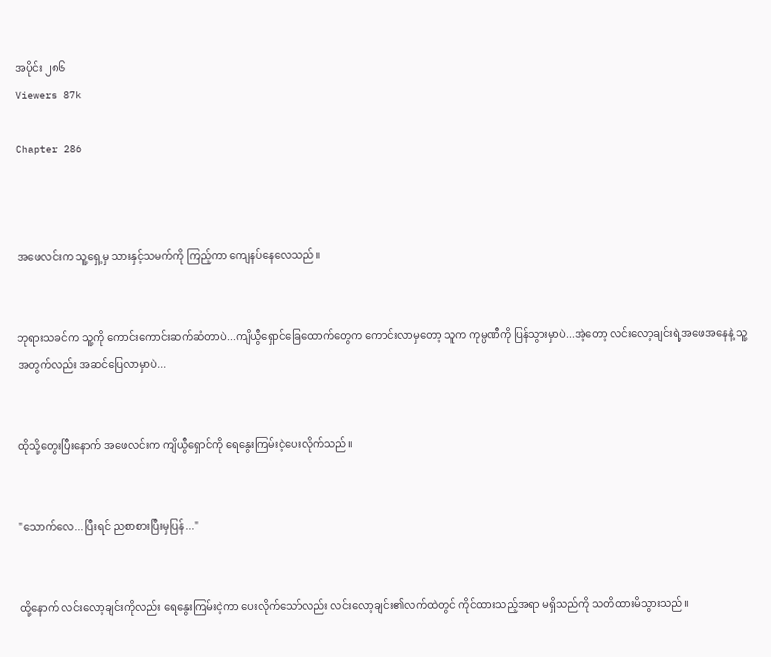အပိုင်း ၂၈၆
Viewers 87k

Chapter 286



အဖေလင်းက သူ့ရှေ့မှ သားနှင့်သမက်ကို ကြည့်ကာ ကျေနပ်နေလေသည်။


ဘုရားသခင်က သူ့ကို ‌ကောင်းကောင်းဆက်ဆံတာပဲ...ကျိယွီရှောင်ခြေထောက်တွေက ကောင်းလာမှတော့ သူက ကုမ္ပဏီကို ပြန်သွားမှာပဲ...အဲ့တော့ လင်းလော့ချင်းရဲ့အဖေအနေနဲ့ သူ့အတွက်လည်း အဆင်ပြေလာမှာပဲ...


ထိုသို့တွေးပြီးနောက် အဖေလင်းက ကျိယွီရှောင်ကို ရေနွေးကြမ်းငဲ့ပေးလိုက်သည်။


"သောက်လေ...ပြီးရင် ညစာစားပြီးမှပြန်..."


ထို့နောက် လင်းလော့ချင်းကိုလည်း ရေနွေးကြမ်းငဲ့ကာ ပေးလိုက်သော်လည်း လင်းလော့ချင်း၏လက်ထဲတွင် ကိုင်ထားသည့်အရာ မရှိသည်ကို သတိထားမိသွားသည်။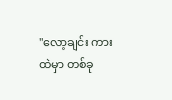"လော့ချင်း ကားထဲမှာ တစ်ခု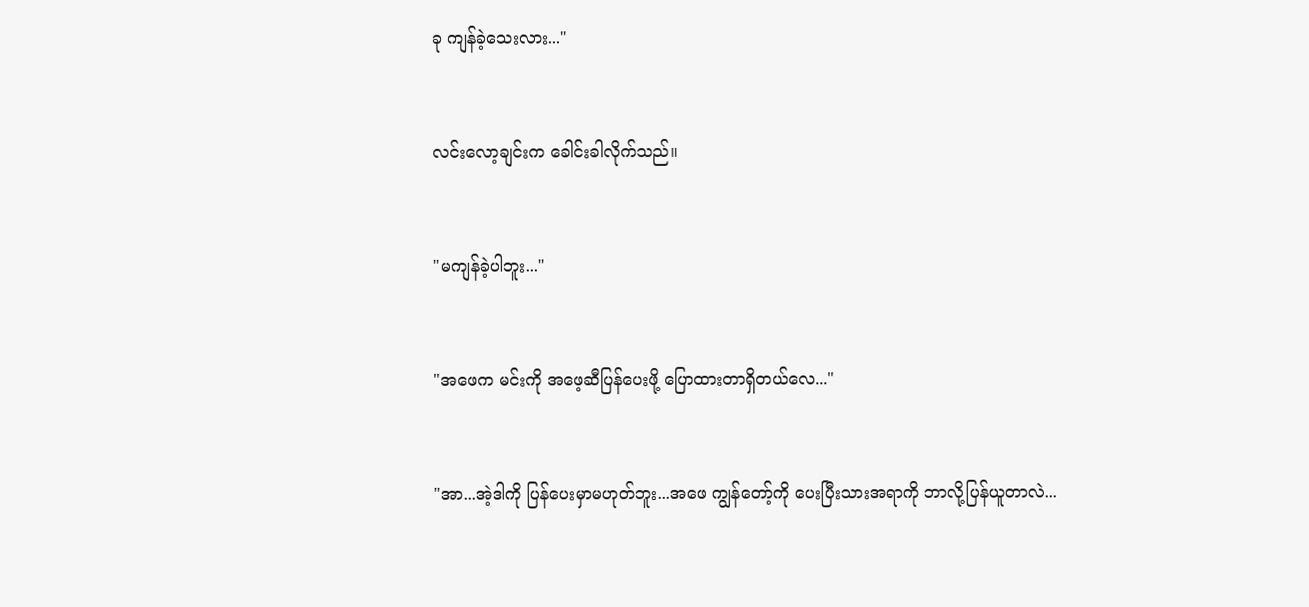ခု ကျန်ခဲ့သေးလား..."


လင်းလော့ချင်းက ခေါင်းခါလိုက်သည်။


"မကျန်ခဲ့ပါဘူး..."


"အဖေက မင်းကို အဖေ့ဆီပြန်ပေးဖို့ ပြောထားတာရှိတယ်လေ..."


"အာ...အဲ့ဒါကို ပြန်ပေးမှာမဟုတ်ဘူး...အဖေ ကျွန်တော့်ကို ပေးပြီးသားအရာကို ဘာလို့ပြန်ယူတာလဲ...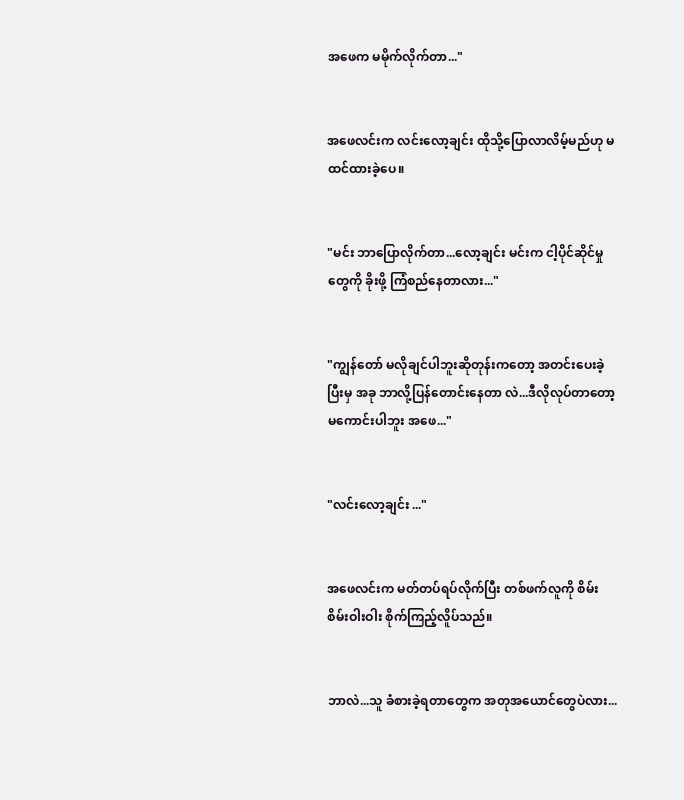အဖေက မမိုက်လိုက်တာ..."


အဖေလင်းက လင်းလော့ချင်း ထိုသို့ပြောလာလိမ့်မည်ဟု မထင်ထားခဲ့ပေ။


"မင်း ဘာပြောလိုက်တာ...လော့ချင်း မင်းက ငါ့ပိုင်ဆိုင်မှုတွေကို ခိုးဖို့ ကြံစည်နေတာလား..."


"ကျွန်‌တော် မလိုချင်ပါဘူးဆိုတုန်းကတော့ အတင်းပေးခဲ့ပြီးမှ အခု ဘာလို့ပြန်တောင်းနေတာ လဲ...ဒီလိုလုပ်တာတော့ မကောင်းပါဘူး အဖေ..."


"လင်းလော့ချင်း ..."


အဖေလင်းက မတ်တပ်ရပ်လိုက်ပြီး တစ်ဖက်လူကို စိမ်းစိမ်းဝါးဝါး စိုက်ကြည့်လိူပ်သည်။


ဘာလဲ...သူ ခံစားခဲ့ရတာတွေက အတုအယောင်တွေပဲလား...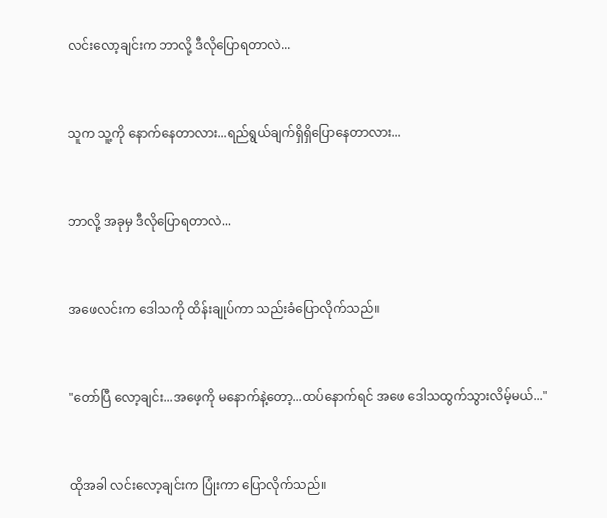လင်းလော့ချင်းက ဘာလို့ ဒီလိုပြောရတာလဲ...


သူက သူ့ကို နောက်နေတာလား...ရည်ရွယ်ချက်ရှိရှိပြောနေတာလား...


ဘာလို့ အခုမှ ဒီလိုပြောရတာလဲ...


အဖေလင်းက ဒေါသကို ထိန်းချုပ်ကာ သည်းခံပြောလိုက်သည်။


"တော်ပြီ လော့ချင်း...အဖေ့ကို မနောက်နဲ့တော့...ထပ်‌နောက်ရင် အဖေ ဒေါသထွက်သွားလိမ့်မယ်..."


ထိုအခါ လင်းလော့ချင်းက ပြုံးကာ ပြောလိုက်သည်။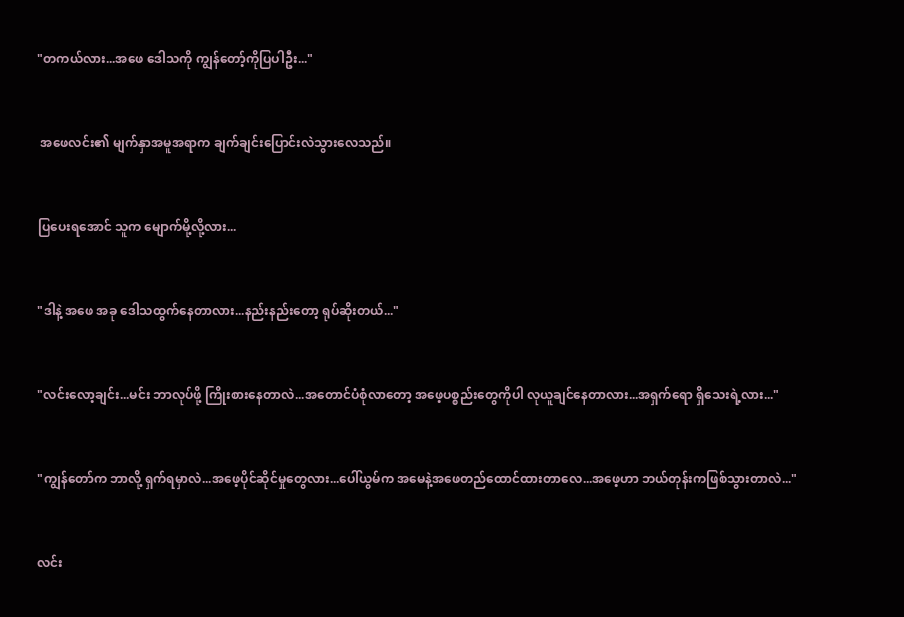"တကယ်လား...အဖေ ဒေါသကို ကျွန်တော့်ကိုပြပါဦး..."


 အဖေလင်း၏ မျက်နှာအမူအရာက ချက်ချင်းပြောင်းလဲသွားလေသည်။


ပြပေးရအောင် သူက မျောက်မို့လို့လား...


"ဒါနဲ့ အဖေ အခု ဒေါသထွက်နေတာလား...နည်းနည်းတော့ ရုပ်ဆိုးတယ်..."


"လင်းလော့ချင်း...မင်း ဘာလုပ်ဖို့ ကြိုးစားနေတာလဲ...အတောင်ပံစုံလာတော့ အဖေ့ပစ္စည်းတွေကိုပါ လုယူချင်နေတာလား...အရှက်ရော ရှိသေးရဲ့လား..."


"ကျွန်တော်က ဘာလို့ ရှက်ရမှာလဲ...အဖေ့ပိုင်ဆိုင်မှုတွေလား...ပေါ်ယွမ်က အမေနဲ့အဖေတည်ထောင်ထားတာလေ...အဖေ့ဟာ ဘယ်တုန်းကဖြစ်သွားတာလဲ..."


လင်း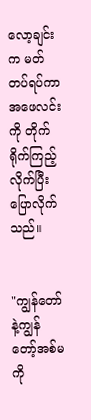လော့ချင်းက မတ်တပ်ရပ်ကာ အဖေလင်းကို တိုက်ရိုက်ကြည့်လိုက်ပြီး ပြောလိုက်သည်။


"ကျွန်‌တော်နဲ့ကျွန်တော့်အစ်မကို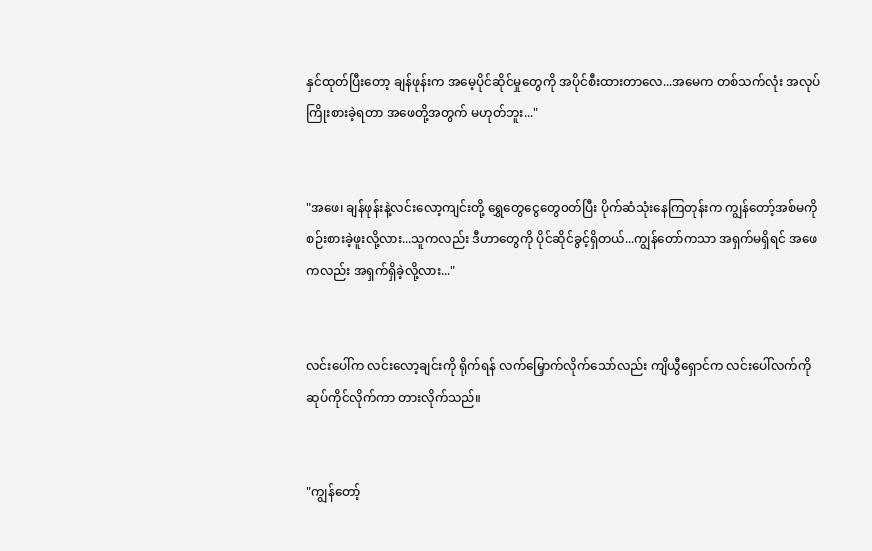နှင်ထုတ်ပြီးတော့ ချန်ဖုန်းက အမေ့ပိုင်ဆိုင်မှုတွေကို အပိုင်စီးထားတာလေ...အမေက တစ်သက်လုံး အလုပ်ကြိုးစားခဲ့ရတာ အဖေတို့အတွက် မဟုတ်ဘူး..."


"အဖေ၊ ချန်ဖုန်းနဲ့လင်းလော့ကျင်းတို့ ရွှေတွေငွေတွေ၀တ်ပြီး ပိုက်ဆံသုံးနေကြတုန်းက ကျွန်တော့်အစ်မကို စဉ်းစားခဲ့ဖူးလို့လား...သူကလည်း ဒီဟာတွေကို ပိုင်ဆိုင်ခွင့်ရှိတယ်...ကျွန်တော်ကသာ အရှက်မရှိရင် အဖေကလည်း အရှက်ရှိခဲ့လို့လား..."


လင်းပေါ်က လင်းလော့ချင်းကို ရိုက်ရန် လက်မြှောက်လိုက်သော်လည်း ကျိယွီရှောင်က လင်းပေါ်လက်ကို ဆုပ်ကိုင်လိုက်ကာ တားလိုက်သည်။


"ကျွန်တော့်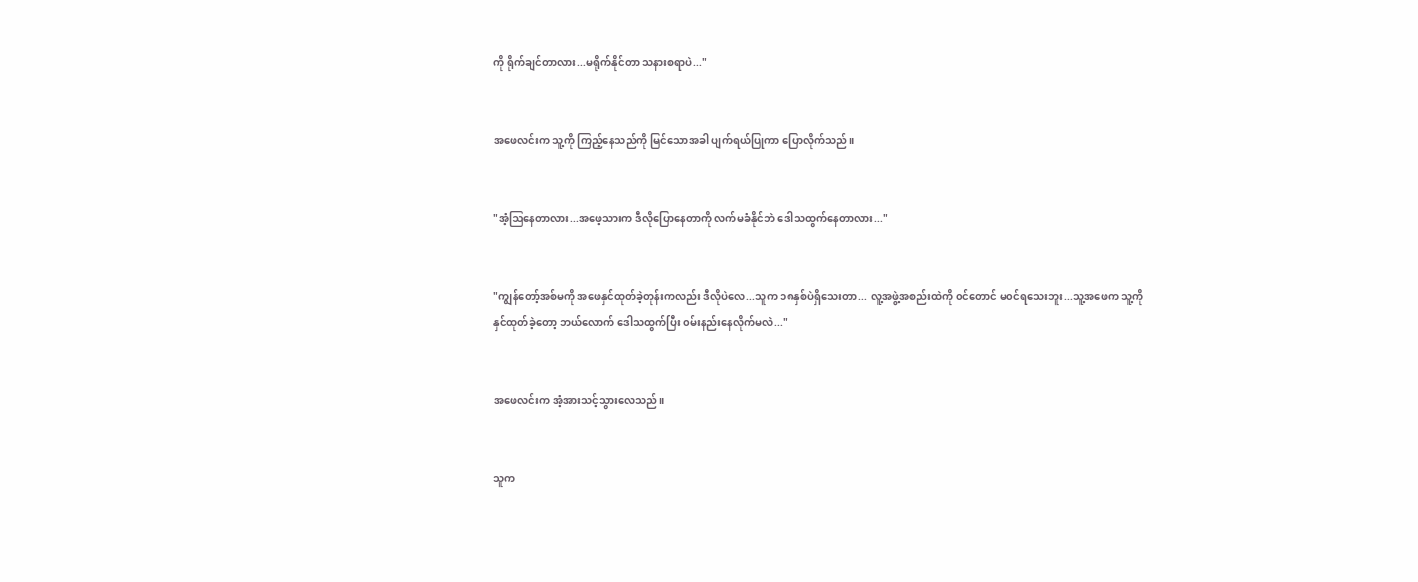ကို ရိုက်ချင်တာလား...မရိုက်နိုင်တာ သနားစရာပဲ..."


အဖေလင်းက သူ့ကို ကြည့်နေသည်ကို မြင်သောအခါ ပျက်ရယ်ပြုကာ ပြောလိုက်သည်။


"အံ့ဩနေတာလား...အဖေ့သားက ဒီလိုပြောနေတာကို လက်မခံနိုင်ဘဲ ဒေါသထွက်နေတာလား..."


"ကျွန်‌တော့်အစ်မကို အဖေနှင်ထုတ်ခဲ့တုန်းကလည်း ဒီလိုပဲလေ...သူက ၁၈နှစ်ပဲရှိသေးတာ... လူ့အဖွဲ့အစည်းထဲကို ၀င်တောင် မ၀င်ရသေးဘူး...သူ့အဖေက သူ့ကို နှင်ထုတ်ခဲ့တော့ ဘယ်လောက် ဒေါသထွက်ပြီး ၀မ်းနည်းနေလိုက်မလဲ..."


အဖေလင်းက အံ့အားသင့်သွားလေသည်။


သူက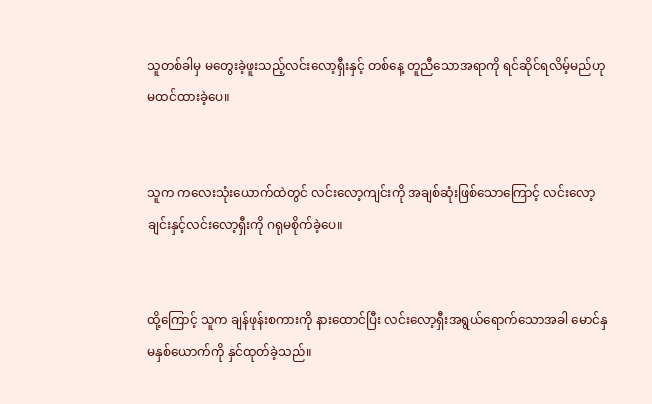သူတစ်ခါမှ ‌မတွေးခဲ့ဖူးသည့်လင်းလော့ရှီးနှင့် တစ်နေ့ တူညီသောအရာကို ရင်ဆိုင်ရလိမ့်မည်ဟု မထင်ထားခဲ့ပေ။


သူက ကလေးသုံးယောက်ထဲတွင် လင်းလော့ကျင်းကို အချစ်ဆုံးဖြစ်သောကြောင့် လင်းလော့ချင်းနှင့်လင်းလော့ရှီးကို ဂရုမစိုက်ခဲ့ပေ။


ထို့ကြောင့် သူက ချန်ဖုန်းစကားကို နားထောင်ပြီး လင်းလော့ရှီးအရွယ်ရောက်သောအခါ မောင်နှမနှစ်ယောက်ကို နှင်ထုတ်ခဲ့သည်။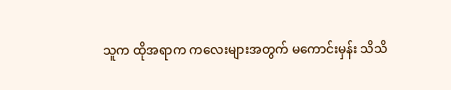သူက ထိုအရာက ကလေးများအတွက် မကောင်းမှန်း သိသိ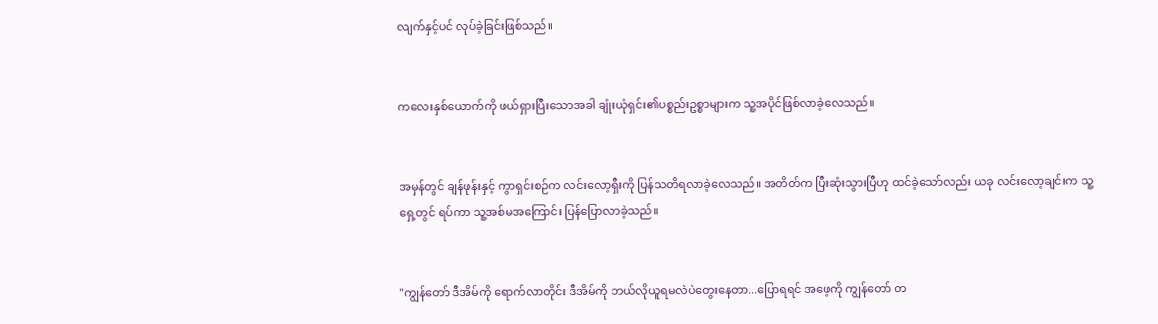လျက်နှင့်ပင် လုပ်ခဲ့ခြင်းဖြစ်သည်။


ကလေးနှစ်ယောက်ကို ဖယ်ရှားပြီးသောအခါ ချုံးယုံရှင်း၏ပစ္စည်းဥစ္စာများက သူ့အပိုင်ဖြစ်လာခဲ့လေသည်။


အမှန်တွင် ချန်ဖုန်းနှင့် ကွာရှင်းစဉ်က လင်းလော့ရှီးကို ပြန်သတိရလာခဲ့လေသည်။ အတိတ်က ပြီးဆုံးသွားပြီဟု ထင်ခဲ့သော်လည်း ယခု လင်းလော့ချင်းက သူ့ရှေ့တွင် ရပ်ကာ သူ့အစ်မအကြောင်း ပြန်ပြောလာခဲ့သည်။


"ကျွန်တော် ဒီအိမ်ကို ရောက်လာတိုင်း ဒီအိမ်ကို ဘယ်လိုယူရမလဲပဲတွေးနေတာ...ပြောရရင် အဖေ့ကို ကျွန်တော် တ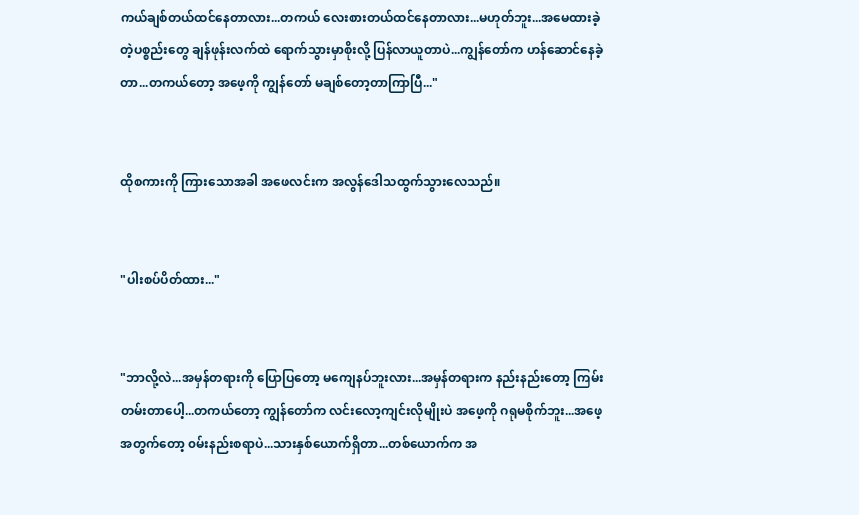ကယ်ချစ်တယ်ထင်နေတာလား...တကယ် လေးစားတယ်ထင်နေတာလား...မဟုတ်ဘူး...အမေထားခဲ့တဲ့ပစ္စည်းတွေ ချန်ဖုန်းလက်ထဲ ရောက်သွားမှာစိုးလို့ ပြန်လာယူတာပဲ...ကျွန်တော်က ဟန်ဆောင်နေခဲ့တာ...တကယ်တော့ အဖေ့ကို ကျွန်တော် မချစ်တော့တာကြာပြီ..."


ထိုစကားကို ကြားသောအခါ အဖေလင်းက အလွန်ဒေါသထွက်သွားလေသည်။


"ပါးစပ်ပိတ်ထား..."


"ဘာလို့လဲ...အမှန်တရားကို ပြောပြတော့ မကျေနပ်ဘူးလား...အမှန်တရားက နည်းနည်းတော့ ကြမ်းတမ်းတာပေါ့...တကယ်တော့ ကျွန်တော်က လင်းလော့ကျင်းလိုမျိုးပဲ အဖေ့ကို ဂရုမစိုက်ဘူး...အဖေ့အတွက်တော့ ၀မ်းနည်းစရာပဲ...သားနှစ်ယောက်ရှိတာ...တစ်ယောက်က အ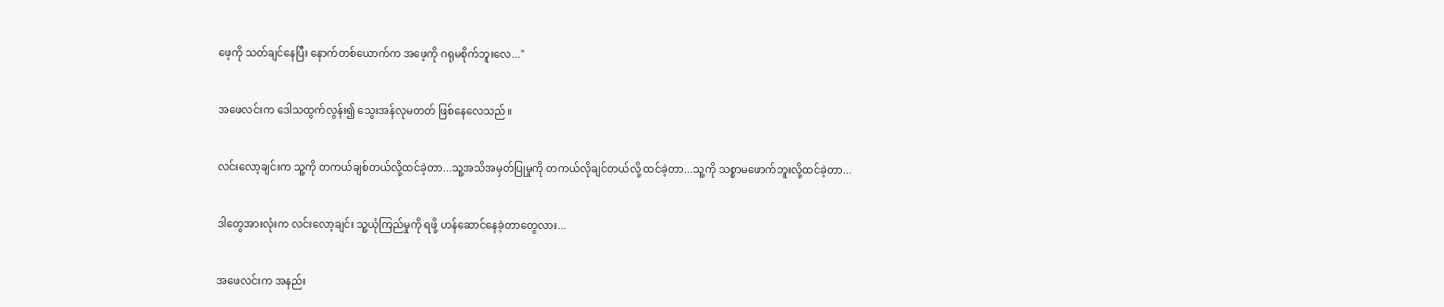ဖေ့ကို သတ်ချင်နေပြီး နောက်တစ်ယောက်က အဖေ့ကို ဂရုမစိုက်ဘူးလေ..."


အဖေလင်းက ဒေါသထွက်လွန်း၍ သွေးအန်လုမတတ် ဖြစ်နေလေသည်။


လင်းလော့ချင်းက သူ့ကို တကယ်ချစ်တယ်လို့ထင်ခဲ့တာ...သူ့အသိအမှတ်ပြုမှုကို တကယ်လိုချင်တယ်လို့ ထင်ခဲ့တာ...သူ့ကို သစ္စာမဖောက်ဘူးလို့ထင်ခဲ့တာ...


ဒါတွေအားလုံးက လင်းလော့ချင်း သူ့ယုံကြည်မှုကို ရဖို့ ဟန်ဆောင်နေခဲ့တာတွေလား...


အဖေလင်းက အနည်း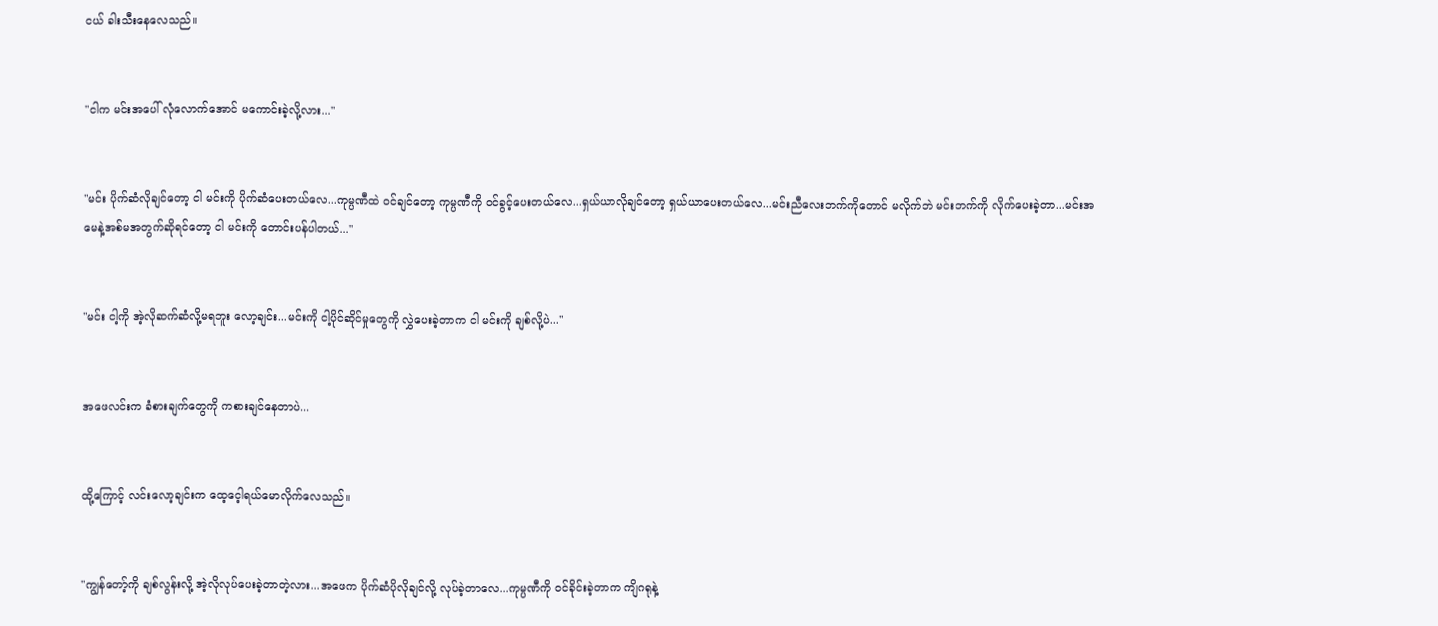ငယ် ခါးသီးနေလေသည်။


"ငါက မင်းအပေါ် လုံလောက်အောင် မကောင်းခဲ့လို့လား..."


"မင်း ပိုက်ဆံလိုချင်တော့ ငါ မင်းကို ပိုက်ဆံပေးတယ်လေ...ကုမ္ပဏီထဲ ၀င်ချင်တော့ ကုမ္ပဏီကို ၀င်ခွင့်ပေးတယ်လေ...ရှယ်ယာလိုချင်တော့ ရှယ်ယာပေးတယ်လေ...မင်းညီလေးဘက်ကိုတောင် မလိုက်ဘဲ မင်းဘက်ကို လိုက်ပေးခဲ့တာ...မင်းအမေနဲ့အစ်မအတွက်ဆိုရင်တော့ ငါ မင်းကို တောင်းပန်ပါတယ်..."


"မင်း ငါ့ကို အဲ့လိုဆက်ဆံလို့မရဘူး လော့ချင်း...မင်းကို ငါ့ပိုင်ဆိုင်မှုတွေကို လွှဲပေးခဲ့တာက ငါ မင်းကို ချစ်လို့ပဲ..."


အဖေလင်းက ခံစားချက်တွေကို ကစားချင်နေတာပဲ...


ထို့ကြောင့် လင်းလော့ချင်းက ထေ့ငေ့ါရယ်မောလိုက်လေသည်။


"ကျွန်တော့်ကို ချစ်လွန်းလို့ အဲ့လိုလုပ်ပေးခဲ့တာတဲ့လား...အဖေက ပိုက်ဆံပိုလိုချင်လို့ လုပ်ခဲ့တာလေ...ကုမ္ပဏီကို ၀င်ခိုင်းခဲ့တာက ကျိဂရုနဲ့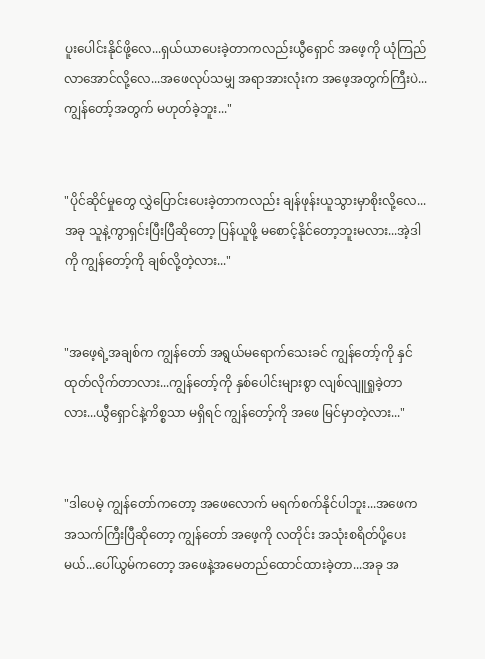ပူးပေါင်းနိုင်ဖို့လေ...ရှယ်ယာပေးခဲ့တာကလည်းယွီရှောင် အဖေ့ကို ယုံကြည်လာအောင်လို့လေ...အဖေလုပ်သမျှ အရာအားလုံးက အဖေ့အတွက်ကြီးပဲ...ကျွန်တော့်အတွက် မဟုတ်ခဲ့ဘူး..."


"ပိုင်ဆိုင်မှုတွေ လွှဲပြောင်းပေးခဲ့တာကလည်း ချန်ဖုန်းယူသွားမှာစိုးလို့လေ...အခု သူနဲ့ကွာရှင်းပြီးပြီဆိုတော့ ပြန်ယူဖို့ မစောင့်နိုင်တော့ဘူးမလား...အဲ့ဒါကို ကျွန်တော့်ကို ချစ်လို့တဲ့လား..."


"အဖေ့ရဲ့အချစ်က ကျွန်တော် အရွယ်မရောက်သေးခင် ကျွန်တော့်ကို နှင်ထုတ်လိုက်တာလား...ကျွန်တော့်ကို နှစ်ပေါင်းများစွာ လျစ်လျူရှုခဲ့တာလား...ယွီရှောင်နဲ့ကိစ္စသာ မရှိရင် ကျွန်တော့်ကို အဖေ မြင်မှာတဲ့လား..."


"ဒါပေမဲ့ ကျွန်တော်ကတော့ အဖေလောက် မရက်စက်နိုင်ပါဘူး...အဖေက အသက်ကြီးပြီဆို‌တော့ ကျွန်တော် အဖေ့ကို လတိုင်း အသုံးစရိတ်ပို့ပေးမယ်...ပေါ်ယွမ်ကတော့ အဖေနဲ့အမေတည်ထောင်ထားခဲ့တာ...အခု အ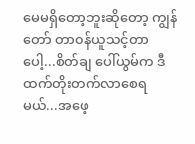မေမရှိတော့ဘူးဆိုတော့ ကျွန်တော် တာ၀န်ယူသင့်တာပေါ့...စိတ်ချ ပေါ်ယွမ်က ဒီထက်တိုးတက်လာစေရမယ်...အဖေ့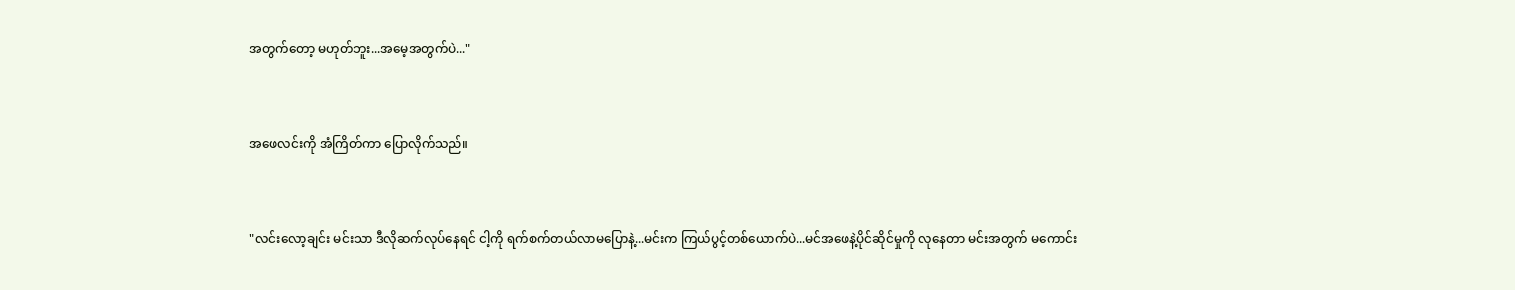အတွက်တော့ မဟုတ်ဘူး...အမေ့အတွက်ပဲ..."


အဖေလင်းကို အံကြိတ်ကာ ပြောလိုက်သည်။


"လင်းလော့ချင်း မင်းသာ ဒီလိုဆက်လုပ်နေရင် ငါ့ကို ရက်စက်တယ်လာမပြောနဲ့...မင်းက ကြယ်ပွင့်တစ်ယောက်ပဲ...မင်အဖေနဲ့ပိုင်ဆိုင်မှုကို လုနေတာ မင်းအတွက် မကောင်း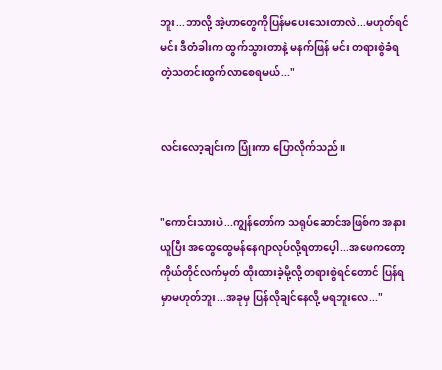ဘူး...ဘာလို့ အဲ့ဟာတွေကိုပြန်မပေးသေးတာလဲ...မဟုတ်ရင် မင်း ဒီတံခါးက ထွက်သွားတာနဲ့ မနက်ဖြန် မင်း တရားစွဲခံရတဲ့သတင်းထွက်လာစေရမယ်..."


လင်းလော့ချင်းက ပြုံးကာ ပြောလိုက်သည်။


"ကောင်းသားပဲ...ကျွန်တော်က သရုပ်ဆောင်အဖြစ်က အနားယူပြီး အထွေထွေမန်နေဂျာလုပ်လို့ရတာပေ့ါ...အဖေက‌တော့ ကိုယ်တိုင်လက်မှတ် ထိုးထားခဲ့မို့လို့ တရားစွဲရင်တောင် ပြန်ရမှာမဟုတ်ဘူး...အခုမှ ပြန်လိုချင်နေလို့ မရဘူးလေ..."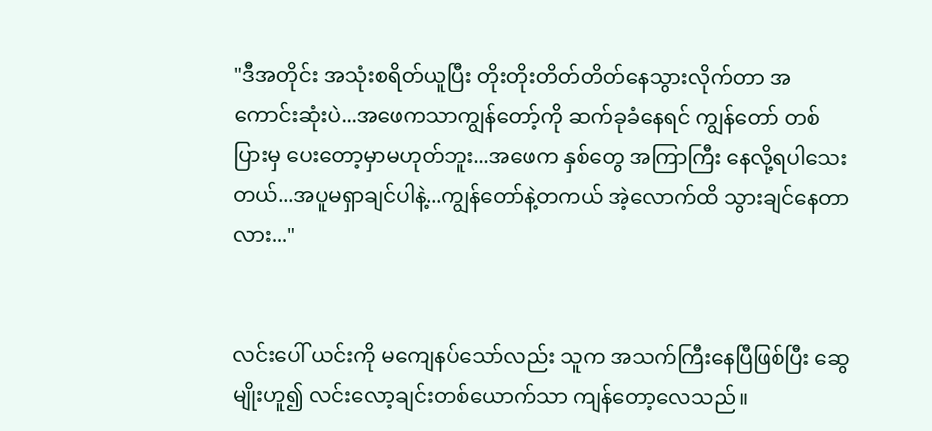"ဒီအတိုင်း အသုံးစရိတ်ယူပြီး တိုးတိုးတိတ်တိတ်နေသွားလိုက်တာ အကောင်းဆုံးပဲ...အဖေကသာကျွန်တော့်ကို ဆက်ခုခံနေရင် ကျွန်တော် တစ်ပြားမှ ပေးတော့မှာမဟုတ်ဘူး...အဖေက နှစ်တွေ အကြာကြီး နေလို့ရပါသေးတယ်...အပူမရှာချင်ပါနဲ့...ကျွန်တော်နဲ့တကယ် အဲ့လောက်ထိ သွားချင်နေတာလား..."


လင်းပေါ် ယင်းကို မကျေနပ်သော်လည်း သူက အသက်ကြီးနေပြီဖြစ်ပြီး ဆွေမျိုးဟူ၍ လင်းလော့ချင်းတစ်ယောက်သာ ကျန်တော့လေသည်။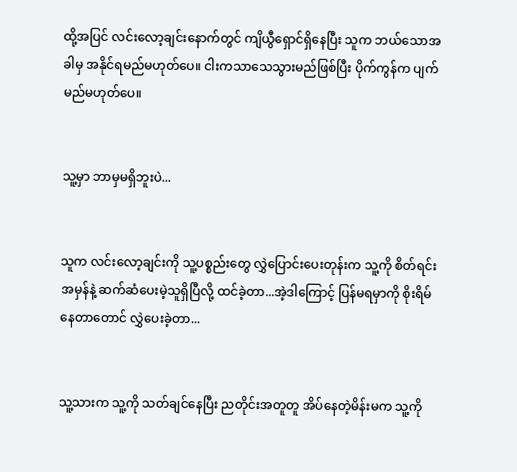ထို့အပြင် လင်းလော့ချင်းနောက်တွင် ကျိယွီရှောင်ရှိနေပြီး သူက ဘယ်သောအခါမှ အနိုင်ရမည်မဟုတ်ပေ။ ငါးကသာသေသွားမည်ဖြစ်ပြီး ပိုက်ကွန်က ပျက်မည်မဟုတ်ပေ။


သူ့မှာ ဘာမှမရှိဘူးပဲ...


သူက လင်းလော့ချင်းကို သူ့ပစ္စည်းတွေ လွှဲပြောင်းပေးတုန်းက သူ့ကို စိတ်ရင်းအမှန်နဲ့ ဆက်ဆံပေးမဲ့သူရှိပြီလို့ ထင်ခဲ့တာ...အဲ့ဒါကြောင့် ပြန်မရမှာကို စိုးရိမ်နေတာတောင် လွှဲပေးခဲ့တာ...


သူ့သားက သူ့ကို သတ်ချင်နေပြီး ညတိုင်းအတူတူ အိပ်နေတဲ့မိန်းမက သူ့ကို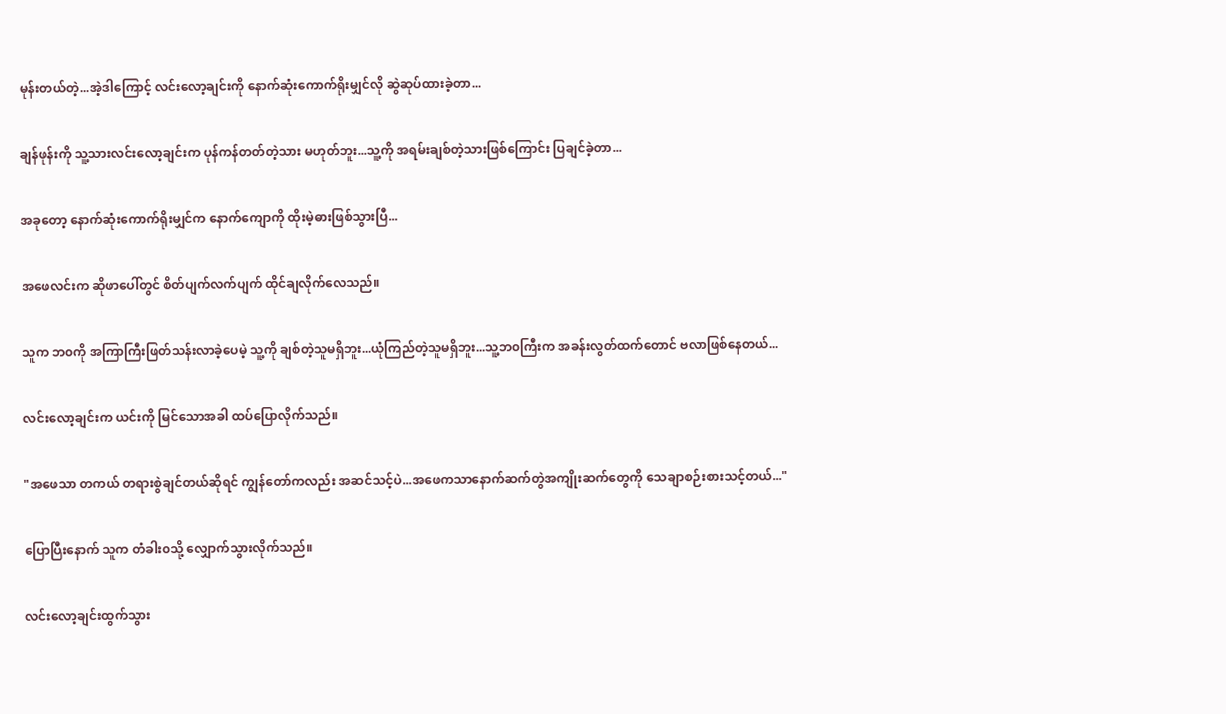မုန်းတယ်တဲ့...အဲ့ဒါကြောင့် လင်းလော့ချင်းကို ‌နောက်ဆုံးကောက်ရိုးမျှင်လို ဆွဲဆုပ်ထားခဲ့တာ...


ချန်ဖုန်းကို သူ့သားလင်းလော့ချင်းက ပုန်ကန်တတ်တဲ့သား မဟုတ်ဘူး...သူ့ကို အရမ်းချစ်တဲ့သားဖြစ်ကြောင်း ပြချင်ခဲ့တာ...


အခုတော့ နောက်ဆုံးကောက်ရိုးမျှင်က နောက်ကျောကို ထိုးမဲ့ဓားဖြစ်သွားပြီ...


အဖေလင်းက ဆိုဖာပေါ်တွင် စိတ်ပျက်လက်ပျက် ထိုင်ချလိုက်လေသည်။


သူက ဘ၀ကို အကြာကြီးဖြတ်သန်းလာခဲ့ပေမဲ့ သူ့ကို ချစ်တဲ့သူမရှိဘူး...ယုံကြည်တဲ့သူမရှိဘူး...သူ့ဘ၀ကြီးက အခန်းလွတ်ထက်တောင် ဗလာဖြစ်နေတယ်...


လင်းလော့ချင်းက ယင်းကို မြင်သောအခါ ထပ်ပြောလိုက်သည်။


"အဖေသာ တကယ် တရားစွဲချင်တယ်ဆိုရင် ကျွန်တော်ကလည်း အဆင်သင့်ပဲ...အဖေကသာနောက်ဆက်တွဲအကျိုးဆက်တွေကို သေချာစဉ်းစားသင့်တယ်..."


ပြောပြီးနောက် သူက တံခါး၀သို့ လျှောက်သွားလိုက်သည်။


လင်းလော့ချင်းထွက်သွား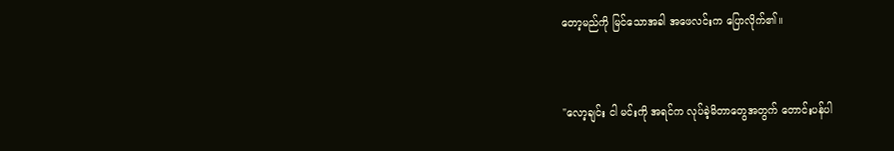တော့မည်ကို မြင်သောအခါ အဖေလင်းက ပြောလိုက်၏။


"လော့ချင်း ငါ မင်းကို အရင်က လုပ်ခဲ့မိတာတွေအတွက် တောင်းပန်ပါ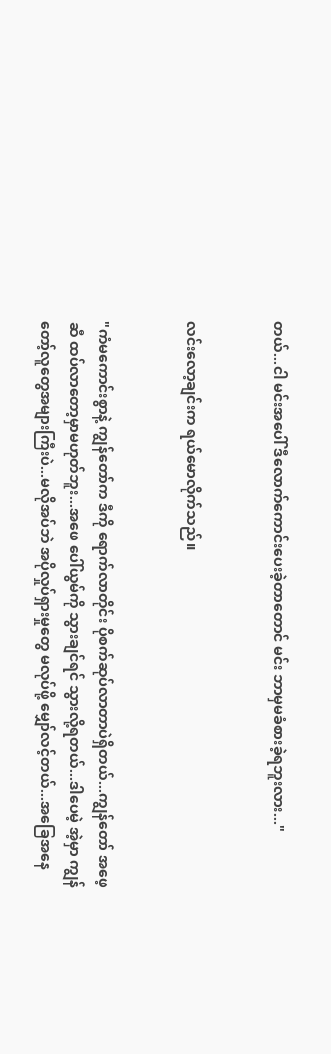တယ်...ငါ မင်းအပေါ် ဒီလောက်ကောင်းပေးခဲ့တာတောင် မင်း ဘာမှမခံစားခဲ့ရဘူးလား..."


လင်းလော့ချင်းက ရယ်မောလိုက်သည်။


"ကံမကောင်းစွာနဲ့ ကျွန်တော်က ဒီကို ရောက်လာတိုင်း ပိုစက်ဆုပ်လာတာပဲရှိတယ်...ကျွန်တော် အဖေ့ဆီ ထပ်လာတော့မှာမဟုတ်ဘူး...အဖေ ပေါ်ယွမ်ကို သွားချင်ရင် သွားလို့ရတယ်...ဒါပေမဲ့ အဲ့မှာ ကျွန်တော့်လူတွေအများကြီးပဲ...မလိုအပ်ဘဲ အပိုလှုပ်ရှားမှုတွေ မလုပ်ဖို့ မျှော်လင့်တယ်...အခြေအနေ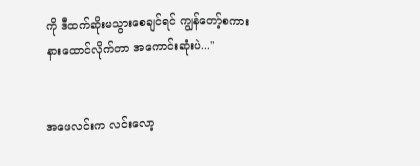ကို ဒီထက်ဆိုးမသွားစေချင်ရင် ကျွန်တော့်စကားနားထောင်လိုက်တာ အကောင်းဆုံးပဲ..."


အဖေလင်းက လင်းလော့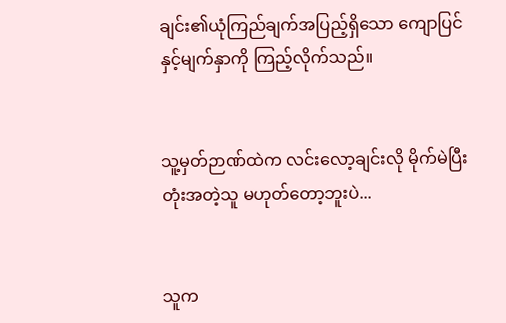ချင်း၏ယုံကြည်ချက်အပြည့်ရှိသော ကျောပြင်နှင့်မျက်နှာကို ကြည့်လိုက်သည်။


သူ့မှတ်ဉာဏ်ထဲက လင်းလော့ချင်းလို မိုက်မဲပြီး တုံးအတဲ့သူ မဟုတ်တော့ဘူးပဲ...


သူက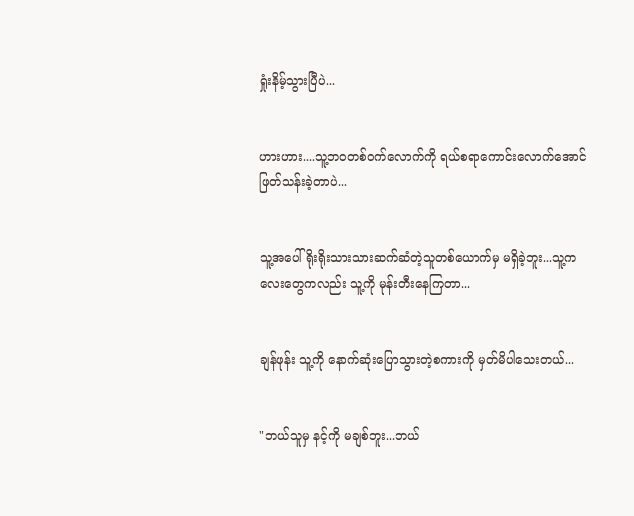ရှုံးနိမ့်သွားပြီပဲ...


ဟားဟား....သူ့ဘ၀တစ်၀က်လောက်ကို ရယ်စရာကောင်းလောက်အောင် ဖြတ်သန်းခဲ့တာပဲ...


သူ့အပေါ် ရိုးရိုးသားသားဆက်ဆံတဲ့သူတစ်ယောက်မှ မရှိခဲ့ဘူး...သူ့ကလေးတွေကလည်း သူ့ကို မုန်းတီးနေကြတာ...


ချန်ဖုန်း သူ့ကို နောက်ဆုံးပြောသွားတဲ့စကားကို မှတ်မိပါသေးတယ်...


"ဘယ်သူမှ နင့်ကို မချစ်ဘူး...ဘယ်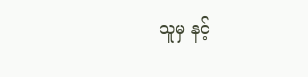သူမှ နင့်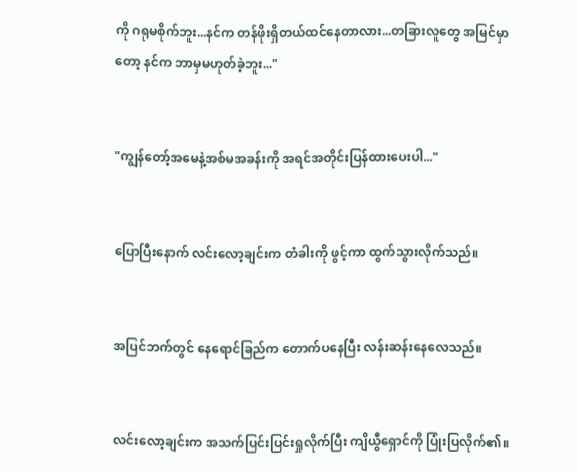ကို ဂရုမစိုက်ဘူး...နင်က တန်ဖိုးရှိတယ်ထင်နေတာလား...တခြားလူတွေ အမြင်မှာတော့ နင်က ဘာမှမဟုတ်ခဲ့ဘူး..."


"ကျွန်တော့်အမေနဲ့အစ်မအခန်းကို အရင်အတိုင်းပြန်ထားပေးပါ..."


ပြောပြီးနောက် လင်းလော့ချင်းက တံခါးကို ဖွင့်ကာ ထွက်သွားလိုက်သည်။


အပြင်ဘက်တွင် နေရောင်ခြည်က တောက်ပနေပြီး လန်းဆန်းနေလေသည်။


လင်းလော့ချင်းက အသက်ပြင်းပြင်းရှုလိုက်ပြီး ကျိယွီရှောင်ကို ပြုံးပြလိုက်၏။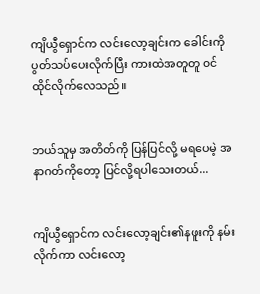ကျိယွီရှောင်က လင်းလော့ချင်းက ခေါင်းကို ပွတ်သပ်ပေးလိုက်ပြီး ကားထဲအတူတူ ၀င်ထိုင်လိုက်လေသည်။


ဘယ်သူမှ အတိတ်ကို ပြန်ပြင်လို့ မရပေမဲ့ အနာဂတ်ကိုတော့ ပြင်လို့ရပါသေးတယ်...


ကျိယွီရှောင်က လင်းလော့ချင်း၏နဖူးကို နမ်းလိုက်ကာ လင်းလော့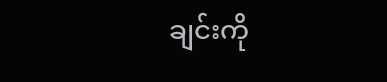ချင်းကို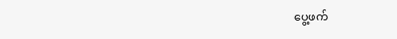ပွေ့ဖက်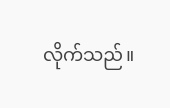လိုက်သည်။